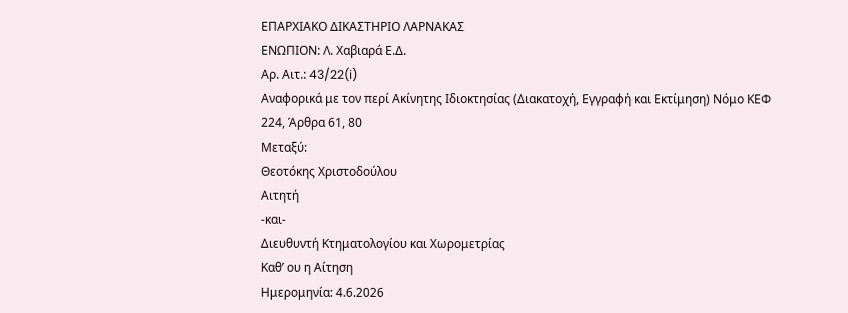ΕΠΑΡΧΙΑΚΟ ΔΙΚΑΣΤΗΡΙΟ ΛΑΡΝΑΚΑΣ
ΕΝΩΠΙΟΝ: Λ. Χαβιαρά Ε.Δ.
Αρ. Αιτ.: 43/22(i)
Aναφορικά με τον περί Ακίνητης Ιδιοκτησίας (Διακατοχή, Εγγραφή και Εκτίμηση) Νόμο ΚΕΦ 224, Άρθρα 61, 80
Μεταξύ:
Θεοτόκης Χριστοδούλου
Αιτητή
-και-
Διευθυντή Κτηματολογίου και Χωρομετρίας
Καθ’ ου η Αίτηση
Ημερομηνία: 4.6.2026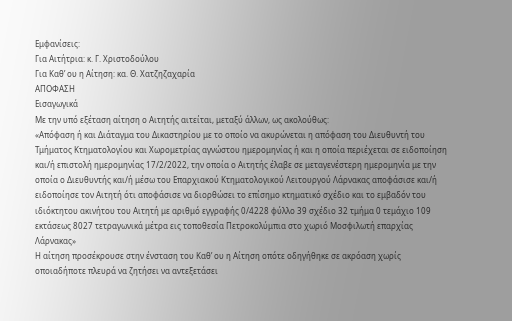Εμφανίσεις:
Για Αιτήτρια: κ. Γ. Χριστοδούλου
Για Καθ’ ου η Αίτηση: κα. Θ. Χατζηζαχαρία
ΑΠΟΦΑΣΗ
Εισαγωγικά
Με την υπό εξέταση αίτηση ο Αιτητής αιτείται, μεταξύ άλλων, ως ακολούθως:
«Απόφαση ή και Διάταγμα του Δικαστηρίου με το οποίο να ακυρώνεται η απόφαση του Διευθυντή του Τμήματος Κτηματολογίου και Χωρομετρίας αγνώστου ημερομηνίας ή και η οποία περιέχεται σε ειδοποίηση και/ή επιστολή ημερομηνίας 17/2/2022, την οποία ο Αιτητής έλαβε σε μεταγενέστερη ημερομηνία με την οποία ο Διευθυντής και/ή μέσω του Επαρχιακού Κτηματολογικού Λειτουργού Λάρνακας αποφάσισε και/ή ειδοποίησε τον Αιτητή ότι αποφάσισε να διορθώσει το επίσημο κτηματικό σχέδιο και το εμβαδόν του ιδιόκτητου ακινήτου του Αιτητή με αριθμό εγγραφής 0/4228 φύλλο 39 σχέδιο 32 τμήμα 0 τεμάχιο 109 εκτάσεως 8027 τετραγωνικά μέτρα εις τοποθεσία Πετροκολύμπια στο χωριό Μοσφιλωτή επαρχίας Λάρνακας»
Η αίτηση προσέκρουσε στην ένσταση του Καθ’ ου η Αίτηση οπότε οδηγήθηκε σε ακρόαση χωρίς οποιαδήποτε πλευρά να ζητήσει να αντεξετάσει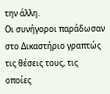την άλλη.
Οι συνήγοροι παράδωσαν στο Δικαστήριο γραπτώς τις θέσεις τους, τις οποίες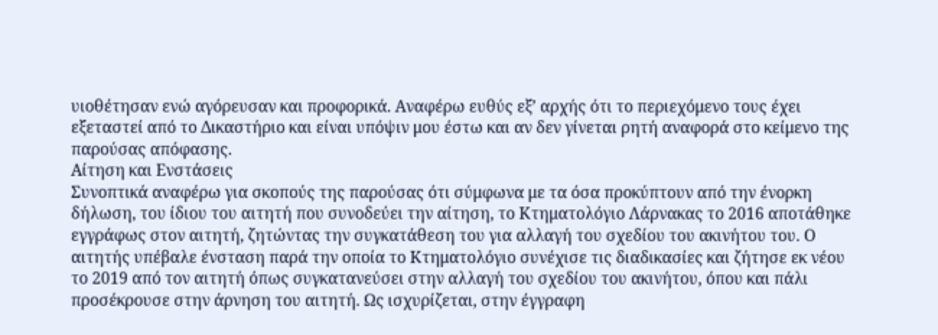υιοθέτησαν ενώ αγόρευσαν και προφορικά. Αναφέρω ευθύς εξ’ αρχής ότι το περιεχόμενο τους έχει εξεταστεί από το Δικαστήριο και είναι υπόψιν μου έστω και αν δεν γίνεται ρητή αναφορά στο κείμενο της παρούσας απόφασης.
Αίτηση και Ενστάσεις
Συνοπτικά αναφέρω για σκοπούς της παρούσας ότι σύμφωνα με τα όσα προκύπτουν από την ένορκη δήλωση, του ίδιου του αιτητή που συνοδεύει την αίτηση, το Κτηματολόγιο Λάρνακας το 2016 αποτάθηκε εγγράφως στον αιτητή, ζητώντας την συγκατάθεση του για αλλαγή του σχεδίου του ακινήτου του. Ο αιτητής υπέβαλε ένσταση παρά την οποία το Κτηματολόγιο συνέχισε τις διαδικασίες και ζήτησε εκ νέου το 2019 από τον αιτητή όπως συγκατανεύσει στην αλλαγή του σχεδίου του ακινήτου, όπου και πάλι προσέκρουσε στην άρνηση του αιτητή. Ως ισχυρίζεται, στην έγγραφη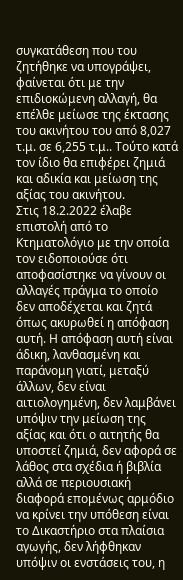συγκατάθεση που του ζητήθηκε να υπογράψει, φαίνεται ότι με την επιδιοκώμενη αλλαγή, θα επέλθε μείωσε της έκτασης του ακινήτου του από 8,027 τ.μ. σε 6,255 τ.μ.. Τούτο κατά τον ίδιο θα επιφέρει ζημιά και αδικία και μείωση της αξίας του ακινήτου.
Στις 18.2.2022 έλαβε επιστολή από το Κτηματολόγιο με την οποία τον ειδοποιούσε ότι αποφασίστηκε να γίνουν οι αλλαγές πράγμα το οποίο δεν αποδέχεται και ζητά όπως ακυρωθεί η απόφαση αυτή. Η απόφαση αυτή είναι άδικη, λανθασμένη και παράνομη γιατί, μεταξύ άλλων, δεν είναι αιτιολογημένη, δεν λαμβάνει υπόψιν την μείωση της αξίας και ότι ο αιτητής θα υποστεί ζημιά, δεν αφορά σε λάθος στα σχέδια ή βιβλία αλλά σε περιουσιακή διαφορά επομένως αρμόδιο να κρίνει την υπόθεση είναι το Δικαστήριο στα πλαίσια αγωγής, δεν λήφθηκαν υπόψιν οι ενστάσεις του, η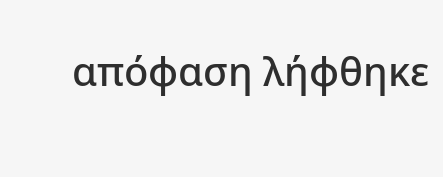απόφαση λήφθηκε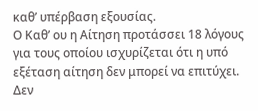καθ’ υπέρβαση εξουσίας.
Ο Καθ’ ου η Αίτηση προτάσσει 18 λόγους για τους οποίου ισχυρίζεται ότι η υπό εξέταση αίτηση δεν μπορεί να επιτύχει. Δεν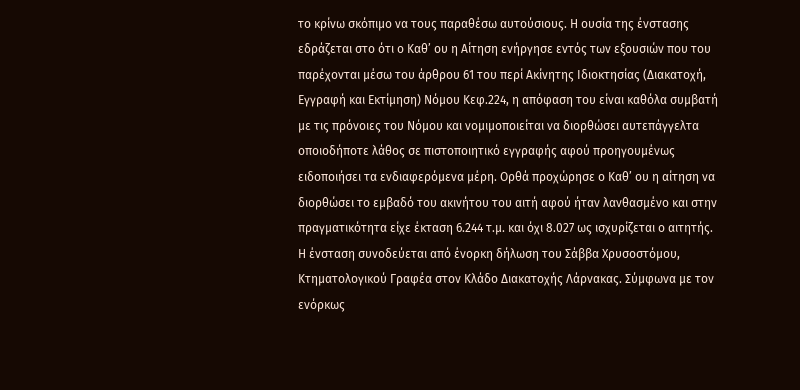το κρίνω σκόπιμο να τους παραθέσω αυτούσιους. Η ουσία της ένστασης εδράζεται στο ότι ο Καθ’ ου η Αίτηση ενήργησε εντός των εξουσιών που του παρέχονται μέσω του άρθρου 61 του περί Ακίνητης Ιδιοκτησίας (Διακατοχή, Εγγραφή και Εκτίμηση) Νόμου Κεφ.224, η απόφαση του είναι καθόλα συμβατή με τις πρόνοιες του Νόμου και νομιμοποιείται να διορθώσει αυτεπάγγελτα οποιοδήποτε λάθος σε πιστοποιητικό εγγραφής αφού προηγουμένως ειδοποιήσει τα ενδιαφερόμενα μέρη. Ορθά προχώρησε ο Καθ’ ου η αίτηση να διορθώσει το εμβαδό του ακινήτου του αιτή αφού ήταν λανθασμένο και στην πραγματικότητα είχε έκταση 6.244 τ.μ. και όχι 8.027 ως ισχυρίζεται ο αιτητής.
Η ένσταση συνοδεύεται από ένορκη δήλωση του Σάββα Χρυσοστόμου, Κτηματολογικού Γραφέα στον Κλάδο Διακατοχής Λάρνακας. Σύμφωνα με τον ενόρκως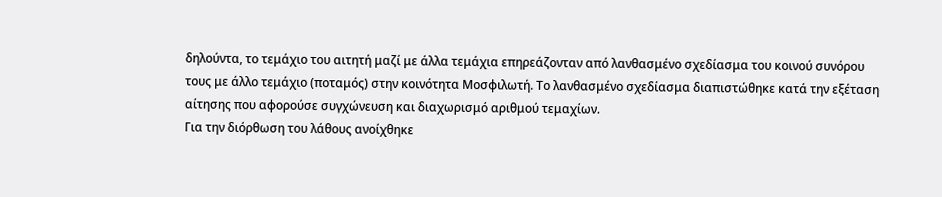δηλούντα, το τεμάχιο του αιτητή μαζί με άλλα τεμάχια επηρεάζονταν από λανθασμένο σχεδίασμα του κοινού συνόρου τους με άλλο τεμάχιο (ποταμός) στην κοινότητα Μοσφιλωτή. Το λανθασμένο σχεδίασμα διαπιστώθηκε κατά την εξέταση αίτησης που αφορούσε συγχώνευση και διαχωρισμό αριθμού τεμαχίων.
Για την διόρθωση του λάθους ανοίχθηκε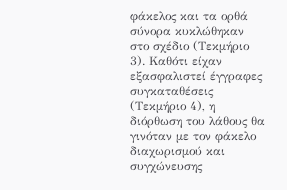φάκελος και τα ορθά σύνορα κυκλώθηκαν στο σχέδιο (Τεκμήριο 3). Καθότι είχαν εξασφαλιστεί έγγραφες συγκαταθέσεις (Τεκμήριο 4), η διόρθωση του λάθους θα γινόταν με τον φάκελο διαχωρισμού και συγχώνευσης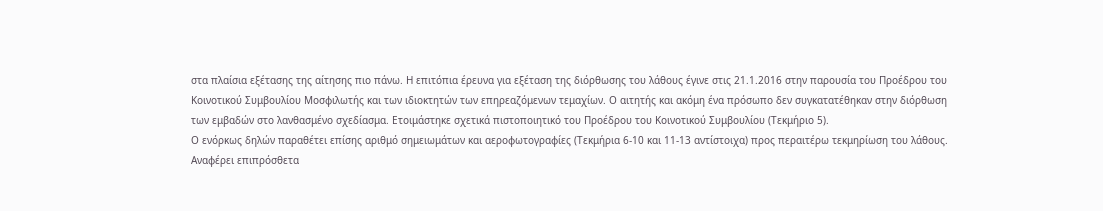στα πλαίσια εξέτασης της αίτησης πιο πάνω. Η επιτόπια έρευνα για εξέταση της διόρθωσης του λάθους έγινε στις 21.1.2016 στην παρουσία του Προέδρου του Κοινοτικού Συμβουλίου Μοσφιλωτής και των ιδιοκτητών των επηρεαζόμενων τεμαχίων. Ο αιτητής και ακόμη ένα πρόσωπο δεν συγκατατέθηκαν στην διόρθωση των εμβαδών στο λανθασμένο σχεδίασμα. Ετοιμάστηκε σχετικά πιστοποιητικό του Προέδρου του Κοινοτικού Συμβουλίου (Τεκμήριο 5).
Ο ενόρκως δηλών παραθέτει επίσης αριθμό σημειωμάτων και αεροφωτογραφίες (Τεκμήρια 6-10 και 11-13 αντίστοιχα) προς περαιτέρω τεκμηρίωση του λάθους.
Αναφέρει επιπρόσθετα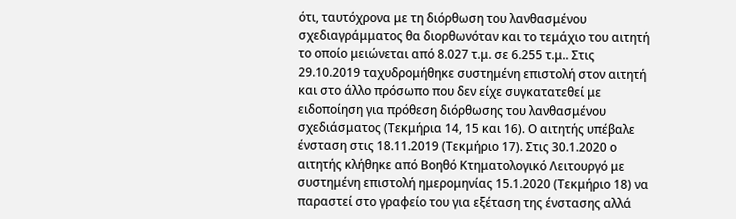ότι, ταυτόχρονα με τη διόρθωση του λανθασμένου σχεδιαγράμματος θα διορθωνόταν και το τεμάχιο του αιτητή το οποίο μειώνεται από 8.027 τ.μ. σε 6.255 τ.μ.. Στις 29.10.2019 ταχυδρομήθηκε συστημένη επιστολή στον αιτητή και στο άλλο πρόσωπο που δεν είχε συγκατατεθεί με ειδοποίηση για πρόθεση διόρθωσης του λανθασμένου σχεδιάσματος (Τεκμήρια 14, 15 και 16). Ο αιτητής υπέβαλε ένσταση στις 18.11.2019 (Τεκμήριο 17). Στις 30.1.2020 ο αιτητής κλήθηκε από Βοηθό Κτηματολογικό Λειτουργό με συστημένη επιστολή ημερομηνίας 15.1.2020 (Τεκμήριο 18) να παραστεί στο γραφείο του για εξέταση της ένστασης αλλά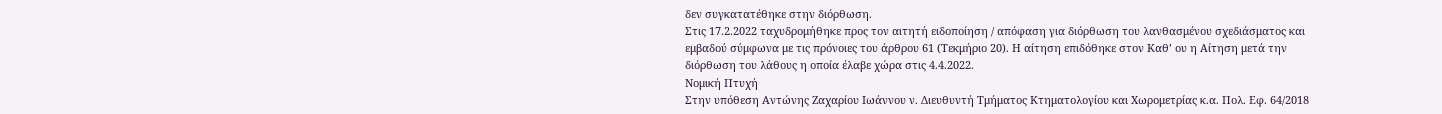δεν συγκατατέθηκε στην διόρθωση.
Στις 17.2.2022 ταχυδρομήθηκε προς τον αιτητή ειδοποίηση / απόφαση για διόρθωση του λανθασμένου σχεδιάσματος και εμβαδού σύμφωνα με τις πρόνοιες του άρθρου 61 (Τεκμήριο 20). Η αίτηση επιδόθηκε στον Καθ’ ου η Αίτηση μετά την διόρθωση του λάθους η οποία έλαβε χώρα στις 4.4.2022.
Νομική Πτυχή
Στην υπόθεση Αντώνης Ζαχαρίου Ιωάννου ν. Διευθυντή Τμήματος Κτηματολογίου και Χωρομετρίας κ.α. Πολ. Εφ. 64/2018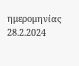ημερομηνίας 28.2.2024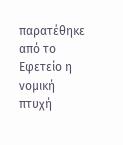παρατέθηκε από το Εφετείο η νομική πτυχή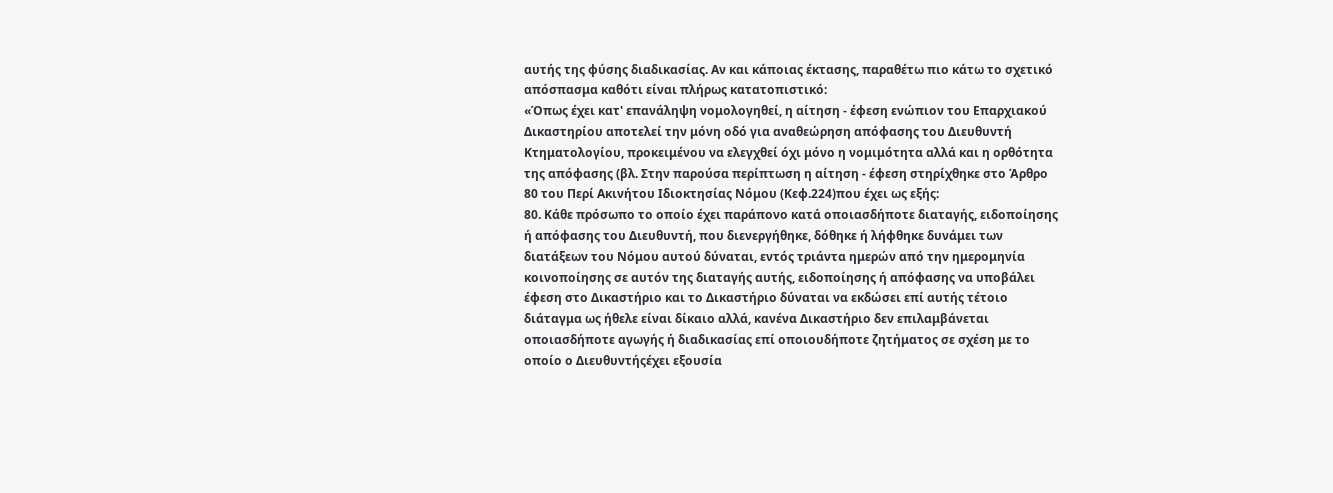αυτής της φύσης διαδικασίας. Αν και κάποιας έκτασης, παραθέτω πιο κάτω το σχετικό απόσπασμα καθότι είναι πλήρως κατατοπιστικό:
«Όπως έχει κατ' επανάληψη νομολογηθεί, η αίτηση - έφεση ενώπιον του Επαρχιακού Δικαστηρίου αποτελεί την μόνη οδό για αναθεώρηση απόφασης του Διευθυντή Κτηματολογίου, προκειμένου να ελεγχθεί όχι μόνο η νομιμότητα αλλά και η ορθότητα της απόφασης (βλ. Στην παρούσα περίπτωση η αίτηση - έφεση στηρίχθηκε στο Άρθρο 80 του Περί Ακινήτου Ιδιοκτησίας Νόμου (Κεφ.224)που έχει ως εξής:
80. Κάθε πρόσωπο το οποίο έχει παράπονο κατά οποιασδήποτε διαταγής, ειδοποίησης ή απόφασης του Διευθυντή, που διενεργήθηκε, δόθηκε ή λήφθηκε δυνάμει των διατάξεων του Νόμου αυτού δύναται, εντός τριάντα ημερών από την ημερομηνία κοινοποίησης σε αυτόν της διαταγής αυτής, ειδοποίησης ή απόφασης να υποβάλει έφεση στο Δικαστήριο και το Δικαστήριο δύναται να εκδώσει επί αυτής τέτοιο διάταγμα ως ήθελε είναι δίκαιο αλλά, κανένα Δικαστήριο δεν επιλαμβάνεται οποιασδήποτε αγωγής ή διαδικασίας επί οποιουδήποτε ζητήματος σε σχέση με το οποίο ο Διευθυντήςέχει εξουσία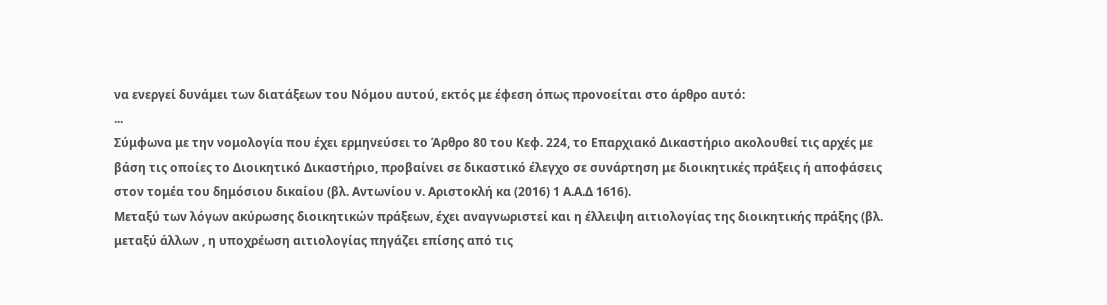να ενεργεί δυνάμει των διατάξεων του Νόμου αυτού, εκτός με έφεση όπως προνοείται στο άρθρο αυτό:
...
Σύμφωνα με την νομολογία που έχει ερμηνεύσει το Άρθρο 80 του Κεφ. 224, το Επαρχιακό Δικαστήριο ακολουθεί τις αρχές με βάση τις οποίες το Διοικητικό Δικαστήριο, προβαίνει σε δικαστικό έλεγχο σε συνάρτηση με διοικητικές πράξεις ή αποφάσεις στον τομέα του δημόσιου δικαίου (βλ. Αντωνίου ν. Αριστοκλή κα (2016) 1 Α.Α.Δ 1616).
Μεταξύ των λόγων ακύρωσης διοικητικών πράξεων, έχει αναγνωριστεί και η έλλειψη αιτιολογίας της διοικητικής πράξης (βλ. μεταξύ άλλων , η υποχρέωση αιτιολογίας πηγάζει επίσης από τις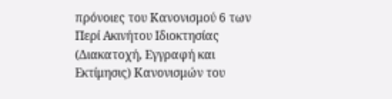πρόνοιες του Κανονισμού 6 των Περί Ακινήτου Ιδιοκτησίας (Διακατοχή, Εγγραφή και Εκτίμησις) Κανονισμών του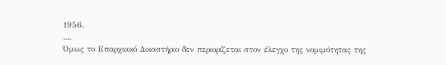1956.
....
Όμως το Επαρχιακό Δικαστήριο δεν περιορίζεται στον έλεγχο της νομιμότητας της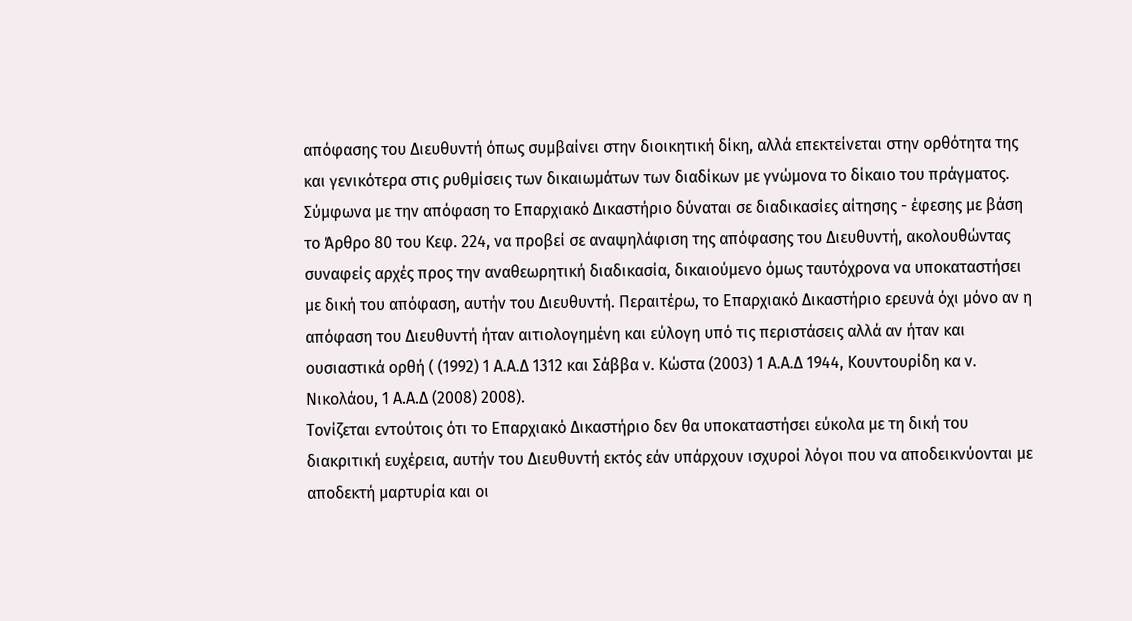απόφασης του Διευθυντή όπως συμβαίνει στην διοικητική δίκη, αλλά επεκτείνεται στην ορθότητα της και γενικότερα στις ρυθμίσεις των δικαιωμάτων των διαδίκων με γνώμονα το δίκαιο του πράγματος. Σύμφωνα με την απόφαση το Επαρχιακό Δικαστήριο δύναται σε διαδικασίες αίτησης - έφεσης με βάση το Άρθρο 80 του Κεφ. 224, να προβεί σε αναψηλάφιση της απόφασης του Διευθυντή, ακολουθώντας συναφείς αρχές προς την αναθεωρητική διαδικασία, δικαιούμενο όμως ταυτόχρονα να υποκαταστήσει με δική του απόφαση, αυτήν του Διευθυντή. Περαιτέρω, το Επαρχιακό Δικαστήριο ερευνά όχι μόνο αν η απόφαση του Διευθυντή ήταν αιτιολογημένη και εύλογη υπό τις περιστάσεις αλλά αν ήταν και ουσιαστικά ορθή ( (1992) 1 Α.Α.Δ 1312 και Σάββα ν. Κώστα (2003) 1 Α.Α.Δ 1944, Κουντουρίδη κα ν. Νικολάου, 1 Α.Α.Δ (2008) 2008).
Τονίζεται εντούτοις ότι το Επαρχιακό Δικαστήριο δεν θα υποκαταστήσει εύκολα με τη δική του διακριτική ευχέρεια, αυτήν του Διευθυντή εκτός εάν υπάρχουν ισχυροί λόγοι που να αποδεικνύονται με αποδεκτή μαρτυρία και οι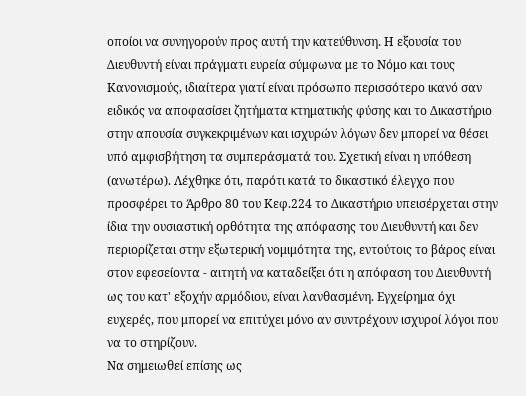οποίοι να συνηγορούν προς αυτή την κατεύθυνση. Η εξουσία του Διευθυντή είναι πράγματι ευρεία σύμφωνα με το Νόμο και τους Κανονισμούς, ιδιαίτερα γιατί είναι πρόσωπο περισσότερο ικανό σαν ειδικός να αποφασίσει ζητήματα κτηματικής φύσης και το Δικαστήριο στην απουσία συγκεκριμένων και ισχυρών λόγων δεν μπορεί να θέσει υπό αμφισβήτηση τα συμπεράσματά του. Σχετική είναι η υπόθεση (ανωτέρω). Λέχθηκε ότι, παρότι κατά το δικαστικό έλεγχο που προσφέρει το Άρθρο 80 του Κεφ.224 το Δικαστήριο υπεισέρχεται στην ίδια την ουσιαστική ορθότητα της απόφασης του Διευθυντή και δεν περιορίζεται στην εξωτερική νομιμότητα της, εντούτοις το βάρος είναι στον εφεσείοντα - αιτητή να καταδείξει ότι η απόφαση του Διευθυντή ως του κατ' εξοχήν αρμόδιου, είναι λανθασμένη. Εγχείρημα όχι ευχερές, που μπορεί να επιτύχει μόνο αν συντρέχουν ισχυροί λόγοι που να το στηρίζουν.
Να σημειωθεί επίσης ως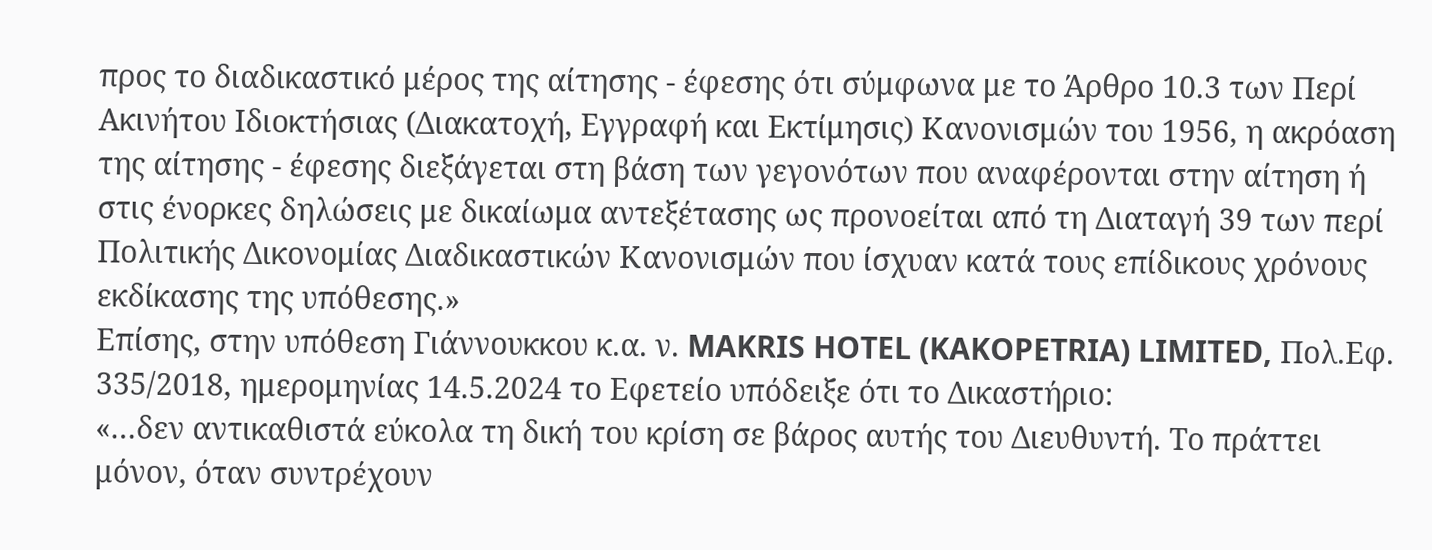προς το διαδικαστικό μέρος της αίτησης - έφεσης ότι σύμφωνα με το Άρθρο 10.3 των Περί Ακινήτου Ιδιοκτήσιας (Διακατοχή, Εγγραφή και Εκτίμησις) Κανονισμών του 1956, η ακρόαση της αίτησης - έφεσης διεξάγεται στη βάση των γεγονότων που αναφέρονται στην αίτηση ή στις ένορκες δηλώσεις με δικαίωμα αντεξέτασης ως προνοείται από τη Διαταγή 39 των περί Πολιτικής Δικονομίας Διαδικαστικών Κανονισμών που ίσχυαν κατά τους επίδικους χρόνους εκδίκασης της υπόθεσης.»
Επίσης, στην υπόθεση Γιάννουκκου κ.α. ν. MAKRIS HOTEL (KAKOPETRIA) LIMITED, Πολ.Εφ. 335/2018, ημερομηνίας 14.5.2024 το Εφετείο υπόδειξε ότι το Δικαστήριο:
«…δεν αντικαθιστά εύκολα τη δική του κρίση σε βάρος αυτής του Διευθυντή. Το πράττει μόνον, όταν συντρέχουν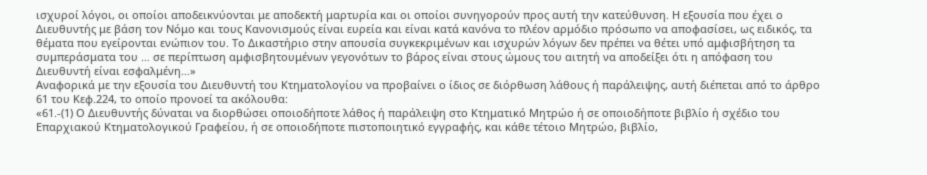ισχυροί λόγοι, οι οποίοι αποδεικνύονται με αποδεκτή μαρτυρία και οι οποίοι συνηγορούν προς αυτή την κατεύθυνση. Η εξουσία που έχει ο Διευθυντής με βάση τον Νόμο και τους Κανονισμούς είναι ευρεία και είναι κατά κανόνα το πλέον αρμόδιο πρόσωπο να αποφασίσει, ως ειδικός, τα θέματα που εγείρονται ενώπιον του. Το Δικαστήριο στην απουσία συγκεκριμένων και ισχυρών λόγων δεν πρέπει να θέτει υπό αμφισβήτηση τα συμπεράσματα του … σε περίπτωση αμφισβητουμένων γεγονότων το βάρος είναι στους ώμους του αιτητή να αποδείξει ότι η απόφαση του Διευθυντή είναι εσφαλμένη…»
Αναφορικά με την εξουσία του Διευθυντή του Κτηματολογίου να προβαίνει ο ίδιος σε διόρθωση λάθους ή παράλειψης, αυτή διέπεται από το άρθρο 61 του Κεφ.224, το οποίο προνοεί τα ακόλουθα:
«61.-(1) Ο Διευθυντής δύναται να διορθώσει οποιοδήποτε λάθος ή παράλειψη στο Κτηματικό Μητρώο ή σε οποιοδήποτε βιβλίο ή σχέδιο του Επαρχιακού Κτηματολογικού Γραφείου, ή σε οποιοδήποτε πιστοποιητικό εγγραφής, και κάθε τέτοιο Μητρώο, βιβλίο,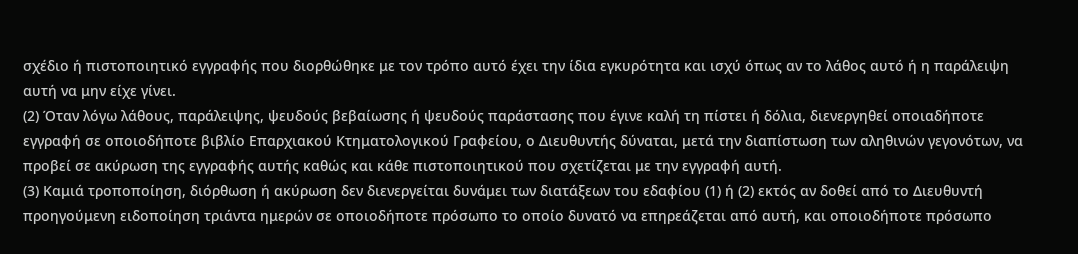σχέδιο ή πιστοποιητικό εγγραφής που διορθώθηκε με τον τρόπο αυτό έχει την ίδια εγκυρότητα και ισχύ όπως αν το λάθος αυτό ή η παράλειψη αυτή να μην είχε γίνει.
(2) Όταν λόγω λάθους, παράλειψης, ψευδούς βεβαίωσης ή ψευδούς παράστασης που έγινε καλή τη πίστει ή δόλια, διενεργηθεί οποιαδήποτε εγγραφή σε οποιοδήποτε βιβλίο Επαρχιακού Κτηματολογικού Γραφείου, ο Διευθυντής δύναται, μετά την διαπίστωση των αληθινών γεγονότων, να προβεί σε ακύρωση της εγγραφής αυτής καθώς και κάθε πιστοποιητικού που σχετίζεται με την εγγραφή αυτή.
(3) Καμιά τροποποίηση, διόρθωση ή ακύρωση δεν διενεργείται δυνάμει των διατάξεων του εδαφίου (1) ή (2) εκτός αν δοθεί από το Διευθυντή προηγούμενη ειδοποίηση τριάντα ημερών σε οποιοδήποτε πρόσωπο το οποίο δυνατό να επηρεάζεται από αυτή, και οποιοδήποτε πρόσωπο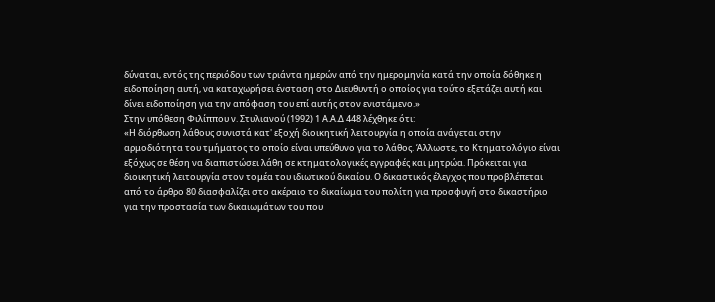δύναται, εντός της περιόδου των τριάντα ημερών από την ημερομηνία κατά την οποία δόθηκε η ειδοποίηση αυτή, να καταχωρήσει ένσταση στο Διευθυντή ο οποίος για τούτο εξετάζει αυτή και δίνει ειδοποίηση για την απόφαση του επί αυτής στον ενιστάμενο.»
Στην υπόθεση Φιλίππου ν. Στυλιανού (1992) 1 Α.Α.Δ 448 λέχθηκε ότι:
«Η διόρθωση λάθους συνιστά κατ' εξοχή διοικητική λειτουργία η οποία ανάγεται στην αρμοδιότητα του τμήματος το οποίο είναι υπεύθυνο για το λάθος. Άλλωστε, το Κτηματολόγιο είναι εξόχως σε θέση να διαπιστώσει λάθη σε κτηματολογικές εγγραφές και μητρώα. Πρόκειται για διοικητική λειτουργία στον τομέα του ιδιωτικού δικαίου. Ο δικαστικός έλεγχος που προβλέπεται από το άρθρο 80 διασφαλίζει στο ακέραιο το δικαίωμα του πολίτη για προσφυγή στο δικαστήριο για την προστασία των δικαιωμάτων του που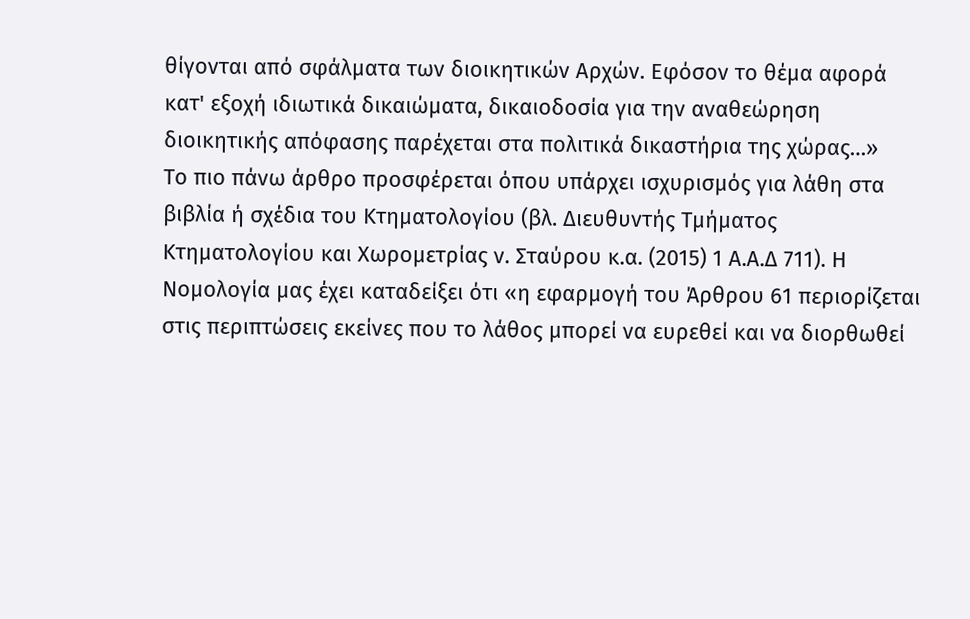θίγονται από σφάλματα των διοικητικών Αρχών. Εφόσον το θέμα αφορά κατ' εξοχή ιδιωτικά δικαιώματα, δικαιοδοσία για την αναθεώρηση διοικητικής απόφασης παρέχεται στα πολιτικά δικαστήρια της χώρας…»
Το πιο πάνω άρθρο προσφέρεται όπου υπάρχει ισχυρισμός για λάθη στα βιβλία ή σχέδια του Κτηματολογίου (βλ. Διευθυντής Τμήματος Κτηματολογίου και Χωρομετρίας ν. Σταύρου κ.α. (2015) 1 Α.Α.Δ 711). Η Νομολογία μας έχει καταδείξει ότι «η εφαρμογή του Άρθρου 61 περιορίζεται στις περιπτώσεις εκείνες που το λάθος μπορεί να ευρεθεί και να διορθωθεί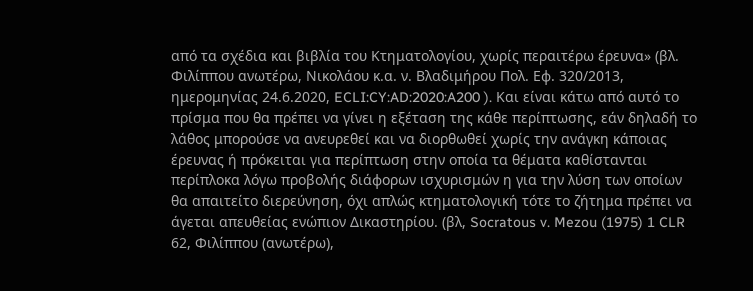από τα σχέδια και βιβλία του Κτηματολογίου, χωρίς περαιτέρω έρευνα» (βλ. Φιλίππου ανωτέρω, Νικολάου κ.α. ν. Βλαδιμήρου Πολ. Εφ. 320/2013, ημερομηνίας 24.6.2020, ECLI:CY:AD:2020:A200 ). Και είναι κάτω από αυτό το πρίσμα που θα πρέπει να γίνει η εξέταση της κάθε περίπτωσης, εάν δηλαδή το λάθος μπορούσε να ανευρεθεί και να διορθωθεί χωρίς την ανάγκη κάποιας έρευνας ή πρόκειται για περίπτωση στην οποία τα θέματα καθίστανται περίπλοκα λόγω προβολής διάφορων ισχυρισμών η για την λύση των οποίων θα απαιτείτο διερεύνηση, όχι απλώς κτηματολογική τότε το ζήτημα πρέπει να άγεται απευθείας ενώπιον Δικαστηρίου. (βλ, Socratous v. Mezou (1975) 1 CLR 62, Φιλίππου (ανωτέρω),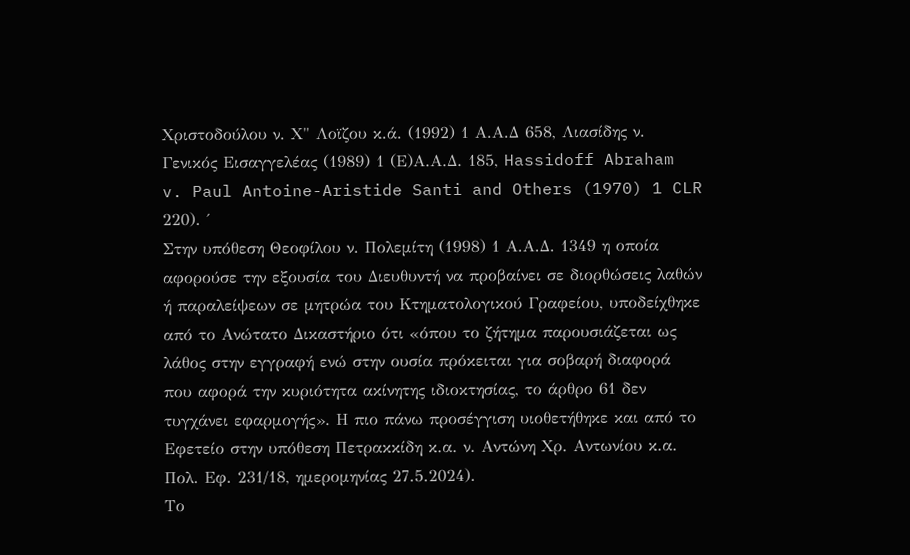Χριστοδούλου ν. Χ" Λοϊζου κ.ά. (1992) 1 Α.Α.Δ 658, Λιασίδης ν. Γενικός Εισαγγελέας (1989) 1 (Ε)Α.Α.Δ. 185, Hassidoff Abraham v. Paul Antoine-Aristide Santi and Others (1970) 1 CLR 220). ΄
Στην υπόθεση Θεοφίλου ν. Πολεμίτη (1998) 1 Α.Α.Δ. 1349 η οποία αφορούσε την εξουσία του Διευθυντή να προβαίνει σε διορθώσεις λαθών ή παραλείψεων σε μητρώα του Κτηματολογικού Γραφείου, υποδείχθηκε από το Ανώτατο Δικαστήριο ότι «όπου το ζήτημα παρουσιάζεται ως λάθος στην εγγραφή ενώ στην ουσία πρόκειται για σοβαρή διαφορά που αφορά την κυριότητα ακίνητης ιδιοκτησίας, το άρθρο 61 δεν τυγχάνει εφαρμογής». Η πιο πάνω προσέγγιση υιοθετήθηκε και από το Εφετείο στην υπόθεση Πετρακκίδη κ.α. ν. Αντώνη Χρ. Αντωνίου κ.α. Πολ. Εφ. 231/18, ημερομηνίας 27.5.2024).
Το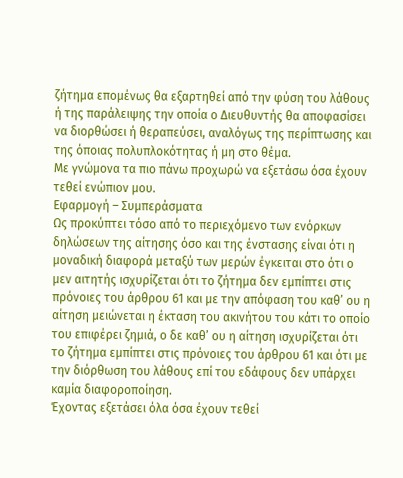ζήτημα επομένως θα εξαρτηθεί από την φύση του λάθους ή της παράλειψης την οποία ο Διευθυντής θα αποφασίσει να διορθώσει ή θεραπεύσει, αναλόγως της περίπτωσης και της όποιας πολυπλοκότητας ή μη στο θέμα.
Με γνώμονα τα πιο πάνω προχωρώ να εξετάσω όσα έχουν τεθεί ενώπιον μου.
Εφαρμογή – Συμπεράσματα
Ως προκύπτει τόσο από το περιεχόμενο των ενόρκων δηλώσεων της αίτησης όσο και της ένστασης είναι ότι η μοναδική διαφορά μεταξύ των μερών έγκειται στο ότι ο μεν αιτητής ισχυρίζεται ότι το ζήτημα δεν εμπίπτει στις πρόνοιες του άρθρου 61 και με την απόφαση του καθ’ ου η αίτηση μειώνεται η έκταση του ακινήτου του κάτι το οποίο του επιφέρει ζημιά, ο δε καθ’ ου η αίτηση ισχυρίζεται ότι το ζήτημα εμπίπτει στις πρόνοιες του άρθρου 61 και ότι με την διόρθωση του λάθους επί του εδάφους δεν υπάρχει καμία διαφοροποίηση.
Έχοντας εξετάσει όλα όσα έχουν τεθεί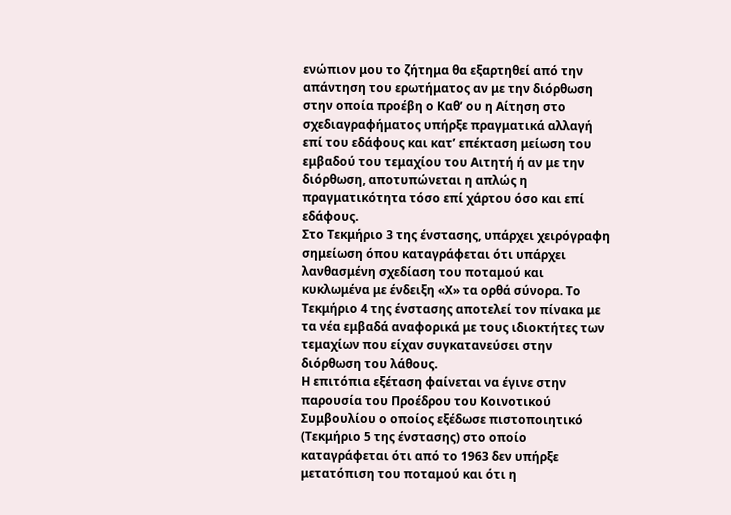ενώπιον μου το ζήτημα θα εξαρτηθεί από την απάντηση του ερωτήματος αν με την διόρθωση στην οποία προέβη ο Καθ’ ου η Αίτηση στο σχεδιαγραφήματος υπήρξε πραγματικά αλλαγή επί του εδάφους και κατ’ επέκταση μείωση του εμβαδού του τεμαχίου του Αιτητή ή αν με την διόρθωση, αποτυπώνεται η απλώς η πραγματικότητα τόσο επί χάρτου όσο και επί εδάφους.
Στο Τεκμήριο 3 της ένστασης, υπάρχει χειρόγραφη σημείωση όπου καταγράφεται ότι υπάρχει λανθασμένη σχεδίαση του ποταμού και κυκλωμένα με ένδειξη «Χ» τα ορθά σύνορα. Το Τεκμήριο 4 της ένστασης αποτελεί τον πίνακα με τα νέα εμβαδά αναφορικά με τους ιδιοκτήτες των τεμαχίων που είχαν συγκατανεύσει στην διόρθωση του λάθους.
Η επιτόπια εξέταση φαίνεται να έγινε στην παρουσία του Προέδρου του Κοινοτικού Συμβουλίου ο οποίος εξέδωσε πιστοποιητικό (Τεκμήριο 5 της ένστασης) στο οποίο καταγράφεται ότι από το 1963 δεν υπήρξε μετατόπιση του ποταμού και ότι η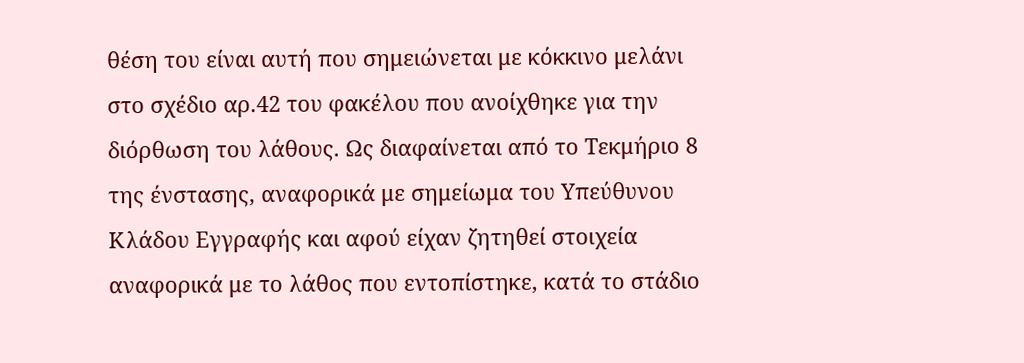θέση του είναι αυτή που σημειώνεται με κόκκινο μελάνι στο σχέδιο αρ.42 του φακέλου που ανοίχθηκε για την διόρθωση του λάθους. Ως διαφαίνεται από το Τεκμήριο 8 της ένστασης, αναφορικά με σημείωμα του Υπεύθυνου Κλάδου Εγγραφής και αφού είχαν ζητηθεί στοιχεία αναφορικά με το λάθος που εντοπίστηκε, κατά το στάδιο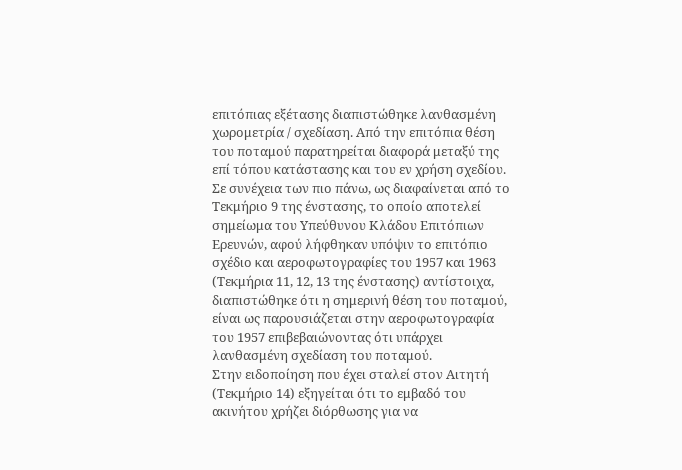επιτόπιας εξέτασης διαπιστώθηκε λανθασμένη χωρομετρία / σχεδίαση. Από την επιτόπια θέση του ποταμού παρατηρείται διαφορά μεταξύ της επί τόπου κατάστασης και του εν χρήση σχεδίου.
Σε συνέχεια των πιο πάνω, ως διαφαίνεται από το Τεκμήριο 9 της ένστασης, το οποίο αποτελεί σημείωμα του Υπεύθυνου Κλάδου Επιτόπιων Ερευνών, αφού λήφθηκαν υπόψιν το επιτόπιο σχέδιο και αεροφωτογραφίες του 1957 και 1963 (Τεκμήρια 11, 12, 13 της ένστασης) αντίστοιχα, διαπιστώθηκε ότι η σημερινή θέση του ποταμού, είναι ως παρουσιάζεται στην αεροφωτογραφία του 1957 επιβεβαιώνοντας ότι υπάρχει λανθασμένη σχεδίαση του ποταμού.
Στην ειδοποίηση που έχει σταλεί στον Αιτητή (Τεκμήριο 14) εξηγείται ότι το εμβαδό του ακινήτου χρήζει διόρθωσης για να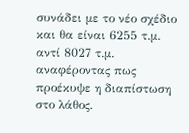συνάδει με το νέο σχέδιο και θα είναι 6255 τ.μ. αντί 8027 τ.μ. αναφέροντας πως προέκυψε η διαπίστωση στο λάθος.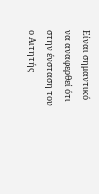Είναι σημαντικό να αναφερθεί ότι στην ένσταση του ο Αιτητής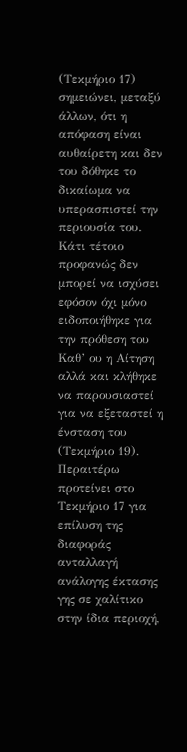(Τεκμήριο 17) σημειώνει, μεταξύ άλλων, ότι η απόφαση είναι αυθαίρετη και δεν του δόθηκε το δικαίωμα να υπερασπιστεί την περιουσία του. Κάτι τέτοιο προφανώς δεν μπορεί να ισχύσει εφόσον όχι μόνο ειδοποιήθηκε για την πρόθεση του Καθ’ ου η Αίτηση αλλά και κλήθηκε να παρουσιαστεί για να εξεταστεί η ένσταση του (Τεκμήριο 19). Περαιτέρω προτείνει στο Τεκμήριο 17 για επίλυση της διαφοράς ανταλλαγή ανάλογης έκτασης γης σε χαλίτικο στην ίδια περιοχή,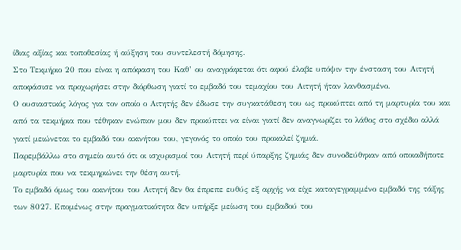ίδιας αξίας και τοποθεσίας ή αύξηση του συντελεστή δόμησης.
Στο Τεκμήριο 20 που είναι η απόφαση του Καθ’ ου αναγράφεται ότι αφού έλαβε υπόψιν την ένσταση του Αιτητή αποφάσισε να προχωρήσει στην διόρθωση γιατί το εμβαδό του τεμαχίου του Αιτητή ήταν λανθασμένο.
Ο ουσιαστικός λόγος για τον οποίο ο Αιτητής δεν έδωσε την συγκατάθεση του ως προκύπτει από τη μαρτυρία του και από τα τεκμήρια που τέθηκαν ενώπιον μου δεν προκύπτει να είναι γιατί δεν αναγνωρίζει το λάθος στο σχέδιο αλλά γιατί μειώνεται το εμβαδό του ακινήτου του, γεγονός το οποίο του προκαλεί ζημιά.
Παρεμβάλλω στο σημείο αυτό ότι οι ισχυρισμοί του Αιτητή περί ύπαρξης ζημιάς δεν συνοδεύθηκαν από οποιαδήποτε μαρτυρία που να τεκμηριώνει την θέση αυτή.
Το εμβαδό όμως του ακινήτου του Αιτητή δεν θα έπρεπε ευθύς εξ αρχής να είχε καταγεγραμμένο εμβαδό της τάξης των 8027. Επομένως στην πραγματικότητα δεν υπήρξε μείωση του εμβαδού του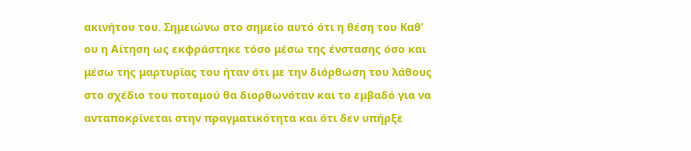ακινήτου του. Σημειώνω στο σημείο αυτό ότι η θέση του Καθ’ ου η Αίτηση ως εκφράστηκε τόσο μέσω της ένστασης όσο και μέσω της μαρτυρίας του ήταν ότι με την διόρθωση του λάθους στο σχέδιο του ποταμού θα διορθωνόταν και το εμβαδό για να ανταποκρίνεται στην πραγματικότητα και ότι δεν υπήρξε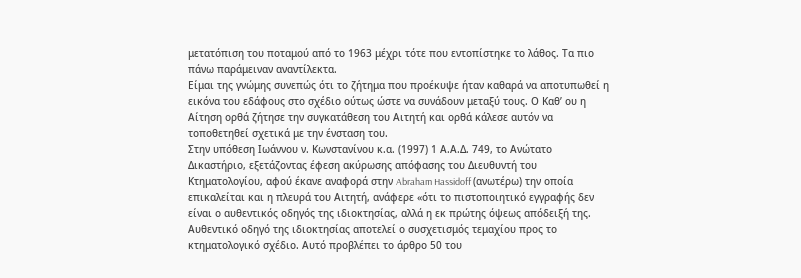μετατόπιση του ποταμού από το 1963 μέχρι τότε που εντοπίστηκε το λάθος. Τα πιο πάνω παράμειναν αναντίλεκτα.
Είμαι της γνώμης συνεπώς ότι το ζήτημα που προέκυψε ήταν καθαρά να αποτυπωθεί η εικόνα του εδάφους στο σχέδιο ούτως ώστε να συνάδουν μεταξύ τους. Ο Καθ’ ου η Αίτηση ορθά ζήτησε την συγκατάθεση του Αιτητή και ορθά κάλεσε αυτόν να τοποθετηθεί σχετικά με την ένσταση του.
Στην υπόθεση Ιωάννου ν. Κωνστανίνου κ.α. (1997) 1 Α.Α.Δ. 749, το Ανώτατο Δικαστήριο, εξετάζοντας έφεση ακύρωσης απόφασης του Διευθυντή του Κτηματολογίου, αφού έκανε αναφορά στην Abraham Hassidoff (ανωτέρω) την οποία επικαλείται και η πλευρά του Αιτητή, ανάφερε «ότι το πιστοποιητικό εγγραφής δεν είναι ο αυθεντικός οδηγός της ιδιοκτησίας, αλλά η εκ πρώτης όψεως απόδειξή της. Αυθεντικό οδηγό της ιδιοκτησίας αποτελεί ο συσχετισμός τεμαχίου προς το κτηματολογικό σχέδιο. Αυτό προβλέπει το άρθρο 50 του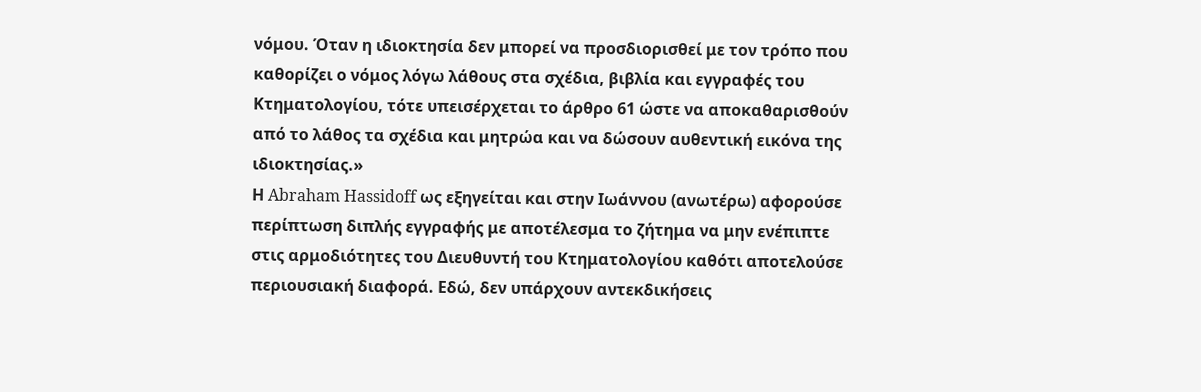νόμου. Όταν η ιδιοκτησία δεν μπορεί να προσδιορισθεί με τον τρόπο που καθορίζει ο νόμος λόγω λάθους στα σχέδια, βιβλία και εγγραφές του Κτηματολογίου, τότε υπεισέρχεται το άρθρο 61 ώστε να αποκαθαρισθούν από το λάθος τα σχέδια και μητρώα και να δώσουν αυθεντική εικόνα της ιδιοκτησίας.»
Η Abraham Hassidoff ως εξηγείται και στην Ιωάννου (ανωτέρω) αφορούσε περίπτωση διπλής εγγραφής με αποτέλεσμα το ζήτημα να μην ενέπιπτε στις αρμοδιότητες του Διευθυντή του Κτηματολογίου καθότι αποτελούσε περιουσιακή διαφορά. Εδώ, δεν υπάρχουν αντεκδικήσεις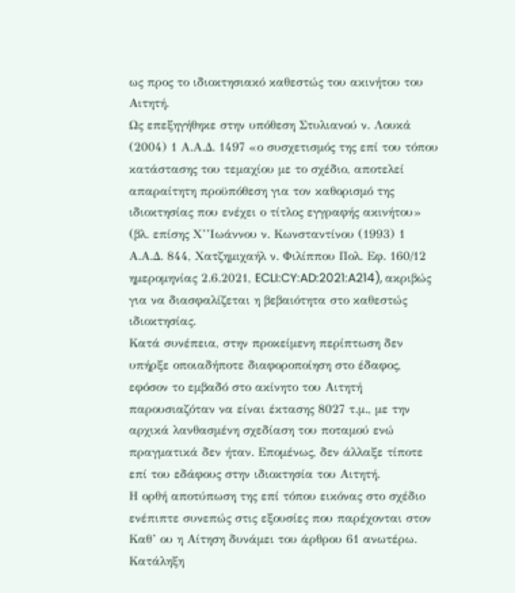ως προς το ιδιοκτησιακό καθεστώς του ακινήτου του Αιτητή.
Ως επεξηγήθηκε στην υπόθεση Στυλιανού ν. Λουκά (2004) 1 Α.Α.Δ. 1497 «ο συσχετισμός της επί του τόπου κατάστασης του τεμαχίου με το σχέδιο, αποτελεί απαραίτητη προϋπόθεση για τον καθορισμό της ιδιοκτησίας που ενέχει ο τίτλος εγγραφής ακινήτου» (βλ. επίσης Χ’’Ιωάννου ν. Κωνσταντίνου (1993) 1 Α.Α.Δ. 844, Χατζημιχαήλ ν. Φιλίππου Πολ. Εφ. 160/12 ημερομηνίας 2.6.2021, ECLI:CY:AD:2021:A214), ακριβώς για να διασφαλίζεται η βεβαιότητα στο καθεστώς ιδιοκτησίας.
Κατά συνέπεια, στην προκείμενη περίπτωση δεν υπήρξε οποιαδήποτε διαφοροποίηση στο έδαφος, εφόσον το εμβαδό στο ακίνητο του Αιτητή παρουσιαζόταν να είναι έκτασης 8027 τ.μ., με την αρχικά λανθασμένη σχεδίαση του ποταμού ενώ πραγματικά δεν ήταν. Επομένως, δεν άλλαξε τίποτε επί του εδάφους στην ιδιοκτησία του Αιτητή.
Η ορθή αποτύπωση της επί τόπου εικόνας στο σχέδιο ενέπιπτε συνεπώς στις εξουσίες που παρέχονται στον Καθ’ ου η Αίτηση δυνάμει του άρθρου 61 ανωτέρω.
Κατάληξη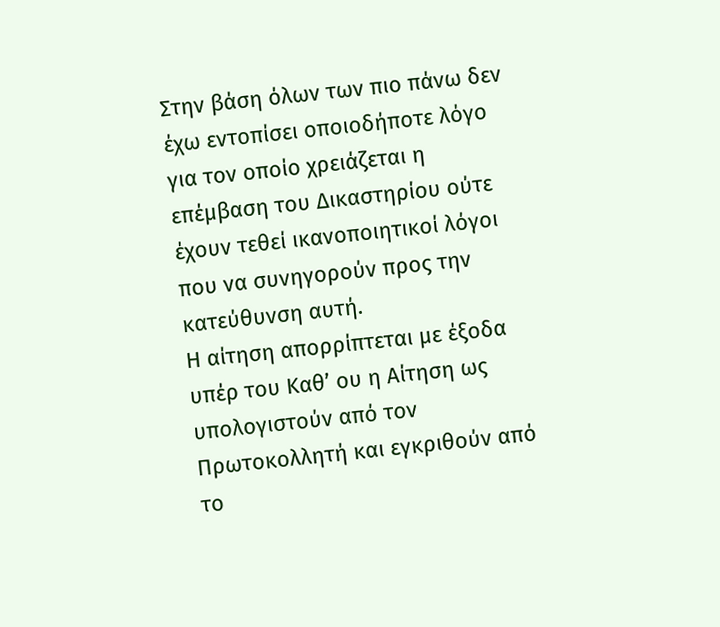Στην βάση όλων των πιο πάνω δεν έχω εντοπίσει οποιοδήποτε λόγο για τον οποίο χρειάζεται η επέμβαση του Δικαστηρίου ούτε έχουν τεθεί ικανοποιητικοί λόγοι που να συνηγορούν προς την κατεύθυνση αυτή.
Η αίτηση απορρίπτεται με έξοδα υπέρ του Καθ’ ου η Αίτηση ως υπολογιστούν από τον Πρωτοκολλητή και εγκριθούν από το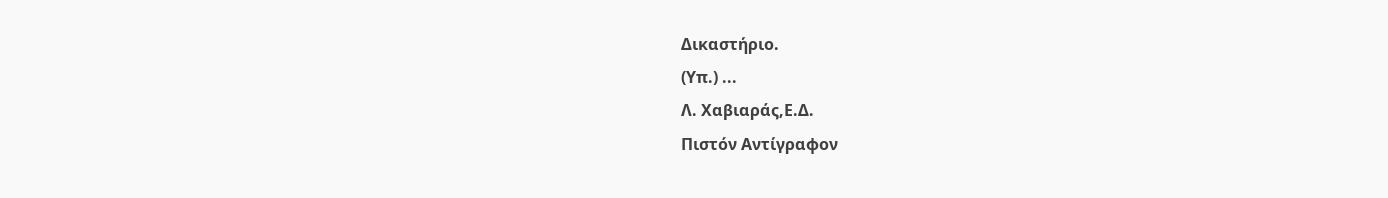Δικαστήριο.
(Υπ.) ...
Λ. Χαβιαράς,Ε.Δ.
Πιστόν Αντίγραφον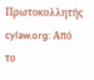Πρωτοκολλητής
cylaw.org: Από το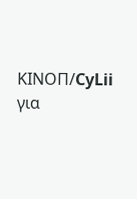ΚΙΝOΠ/CyLii για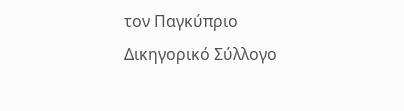τον Παγκύπριο Δικηγορικό Σύλλογο